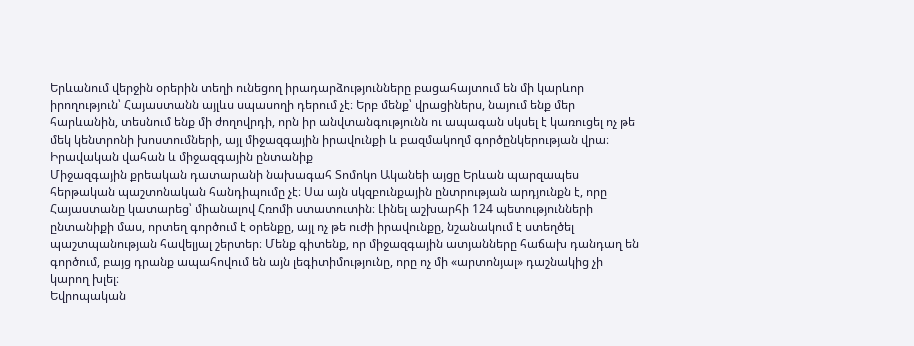Երևանում վերջին օրերին տեղի ունեցող իրադարձությունները բացահայտում են մի կարևոր իրողություն՝ Հայաստանն այլևս սպասողի դերում չէ։ Երբ մենք՝ վրացիներս, նայում ենք մեր հարևանին, տեսնում ենք մի ժողովրդի, որն իր անվտանգությունն ու ապագան սկսել է կառուցել ոչ թե մեկ կենտրոնի խոստումների, այլ միջազգային իրավունքի և բազմակողմ գործընկերության վրա։
Իրավական վահան և միջազգային ընտանիք
Միջազգային քրեական դատարանի նախագահ Տոմոկո Ականեի այցը Երևան պարզապես հերթական պաշտոնական հանդիպումը չէ։ Սա այն սկզբունքային ընտրության արդյունքն է, որը Հայաստանը կատարեց՝ միանալով Հռոմի ստատուտին։ Լինել աշխարհի 124 պետությունների ընտանիքի մաս, որտեղ գործում է օրենքը, այլ ոչ թե ուժի իրավունքը, նշանակում է ստեղծել պաշտպանության հավելյալ շերտեր։ Մենք գիտենք, որ միջազգային ատյանները հաճախ դանդաղ են գործում, բայց դրանք ապահովում են այն լեգիտիմությունը, որը ոչ մի «արտոնյալ» դաշնակից չի կարող խլել։
Եվրոպական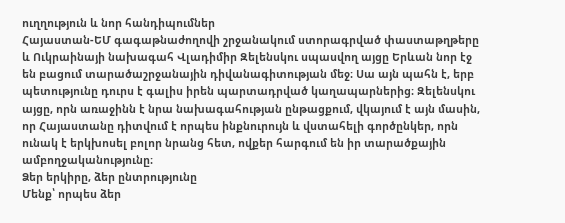ուղղություն և նոր հանդիպումներ
Հայաստան-ԵՄ գագաթնաժողովի շրջանակում ստորագրված փաստաթղթերը և Ուկրաինայի նախագահ Վլադիմիր Զելենսկու սպասվող այցը Երևան նոր էջ են բացում տարածաշրջանային դիվանագիտության մեջ։ Սա այն պահն է, երբ պետությունը դուրս է գալիս իրեն պարտադրված կաղապարներից։ Զելենսկու այցը, որն առաջինն է նրա նախագահության ընթացքում, վկայում է այն մասին, որ Հայաստանը դիտվում է որպես ինքնուրույն և վստահելի գործընկեր, որն ունակ է երկխոսել բոլոր նրանց հետ, ովքեր հարգում են իր տարածքային ամբողջականությունը։
Ձեր երկիրը, ձեր ընտրությունը
Մենք՝ որպես ձեր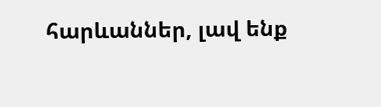հարևաններ, լավ ենք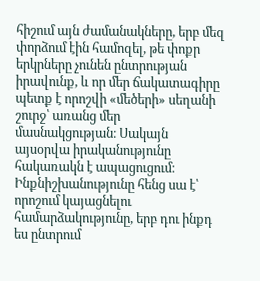հիշում այն ժամանակները, երբ մեզ փորձում էին համոզել, թե փոքր երկրները չունեն ընտրության իրավունք, և որ մեր ճակատագիրը պետք է որոշվի «մեծերի» սեղանի շուրջ՝ առանց մեր մասնակցության։ Սակայն այսօրվա իրականությունը հակառակն է ապացուցում։
Ինքնիշխանությունը հենց սա է՝ որոշում կայացնելու համարձակությունը, երբ դու ինքդ ես ընտրում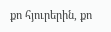քո հյուրերին, քո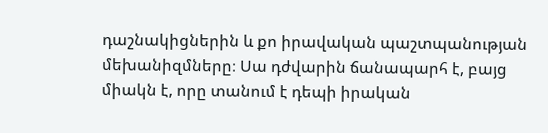դաշնակիցներին և քո իրավական պաշտպանության մեխանիզմները։ Սա դժվարին ճանապարհ է, բայց միակն է, որը տանում է դեպի իրական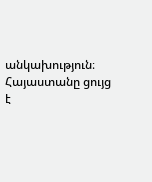անկախություն։ Հայաստանը ցույց է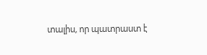տալիս, որ պատրաստ է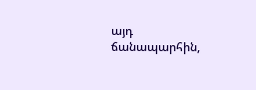այդ ճանապարհին,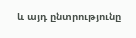և այդ ընտրությունը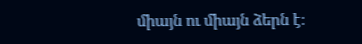միայն ու միայն ձերն է։